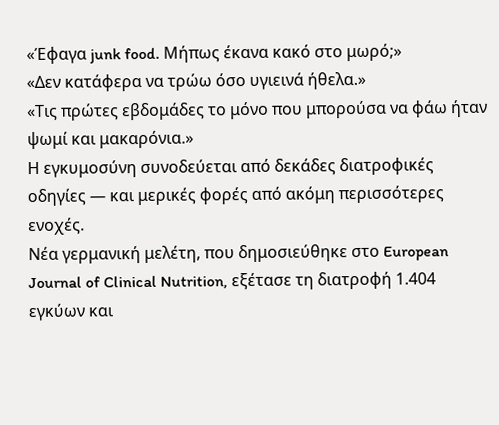«Έφαγα junk food. Μήπως έκανα κακό στο μωρό;»
«Δεν κατάφερα να τρώω όσο υγιεινά ήθελα.»
«Τις πρώτες εβδομάδες το μόνο που μπορούσα να φάω ήταν ψωμί και μακαρόνια.»
Η εγκυμοσύνη συνοδεύεται από δεκάδες διατροφικές οδηγίες — και μερικές φορές από ακόμη περισσότερες ενοχές.
Νέα γερμανική μελέτη, που δημοσιεύθηκε στο European Journal of Clinical Nutrition, εξέτασε τη διατροφή 1.404 εγκύων και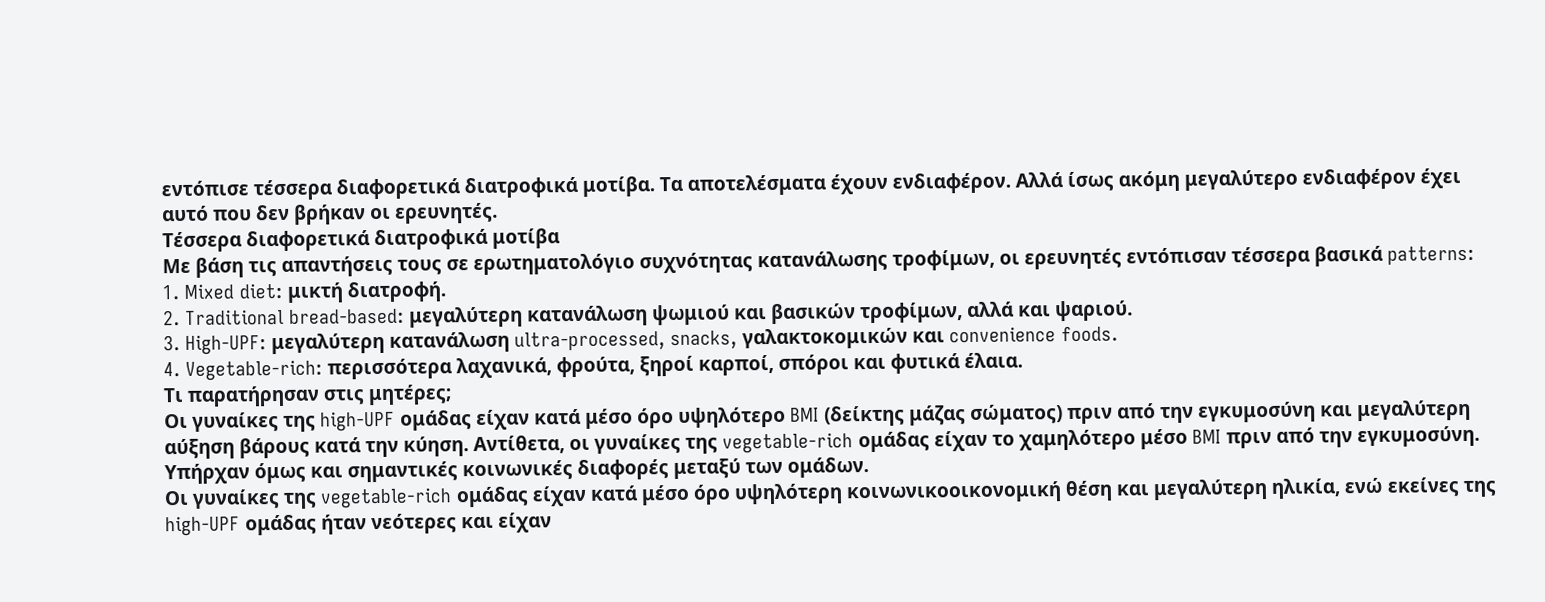εντόπισε τέσσερα διαφορετικά διατροφικά μοτίβα. Τα αποτελέσματα έχουν ενδιαφέρον. Αλλά ίσως ακόμη μεγαλύτερο ενδιαφέρον έχει αυτό που δεν βρήκαν οι ερευνητές.
Τέσσερα διαφορετικά διατροφικά μοτίβα
Με βάση τις απαντήσεις τους σε ερωτηματολόγιο συχνότητας κατανάλωσης τροφίμων, οι ερευνητές εντόπισαν τέσσερα βασικά patterns:
1. Mixed diet: μικτή διατροφή.
2. Traditional bread-based: μεγαλύτερη κατανάλωση ψωμιού και βασικών τροφίμων, αλλά και ψαριού.
3. High-UPF: μεγαλύτερη κατανάλωση ultra-processed, snacks, γαλακτοκομικών και convenience foods.
4. Vegetable-rich: περισσότερα λαχανικά, φρούτα, ξηροί καρποί, σπόροι και φυτικά έλαια.
Τι παρατήρησαν στις μητέρες;
Οι γυναίκες της high-UPF ομάδας είχαν κατά μέσο όρο υψηλότερο BMI (δείκτης μάζας σώματος) πριν από την εγκυμοσύνη και μεγαλύτερη αύξηση βάρους κατά την κύηση. Αντίθετα, οι γυναίκες της vegetable-rich ομάδας είχαν το χαμηλότερο μέσο BMI πριν από την εγκυμοσύνη. Υπήρχαν όμως και σημαντικές κοινωνικές διαφορές μεταξύ των ομάδων.
Οι γυναίκες της vegetable-rich ομάδας είχαν κατά μέσο όρο υψηλότερη κοινωνικοοικονομική θέση και μεγαλύτερη ηλικία, ενώ εκείνες της high-UPF ομάδας ήταν νεότερες και είχαν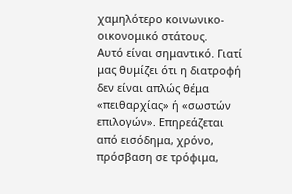χαμηλότερο κοινωνικο-οικονομικό στάτους.
Αυτό είναι σημαντικό. Γιατί μας θυμίζει ότι η διατροφή δεν είναι απλώς θέμα «πειθαρχίας» ή «σωστών επιλογών». Επηρεάζεται από εισόδημα, χρόνο, πρόσβαση σε τρόφιμα,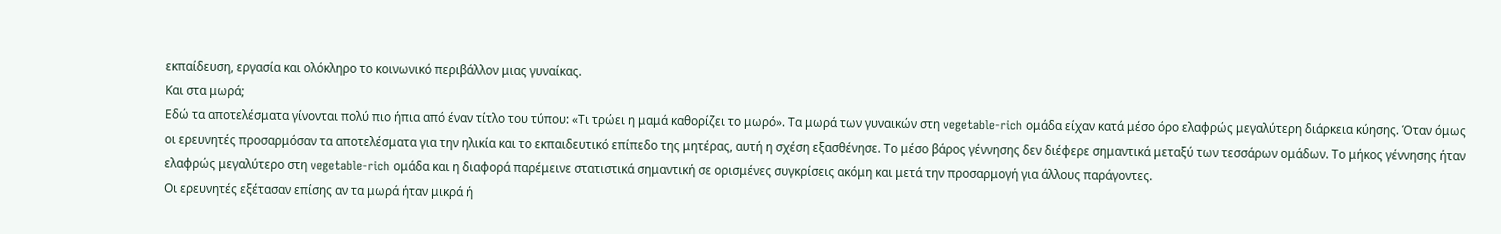εκπαίδευση, εργασία και ολόκληρο το κοινωνικό περιβάλλον μιας γυναίκας.
Και στα μωρά;
Εδώ τα αποτελέσματα γίνονται πολύ πιο ήπια από έναν τίτλο του τύπου: «Τι τρώει η μαμά καθορίζει το μωρό». Τα μωρά των γυναικών στη vegetable-rich ομάδα είχαν κατά μέσο όρο ελαφρώς μεγαλύτερη διάρκεια κύησης. Όταν όμως οι ερευνητές προσαρμόσαν τα αποτελέσματα για την ηλικία και το εκπαιδευτικό επίπεδο της μητέρας, αυτή η σχέση εξασθένησε. Το μέσο βάρος γέννησης δεν διέφερε σημαντικά μεταξύ των τεσσάρων ομάδων. Το μήκος γέννησης ήταν ελαφρώς μεγαλύτερο στη vegetable-rich ομάδα και η διαφορά παρέμεινε στατιστικά σημαντική σε ορισμένες συγκρίσεις ακόμη και μετά την προσαρμογή για άλλους παράγοντες.
Οι ερευνητές εξέτασαν επίσης αν τα μωρά ήταν μικρά ή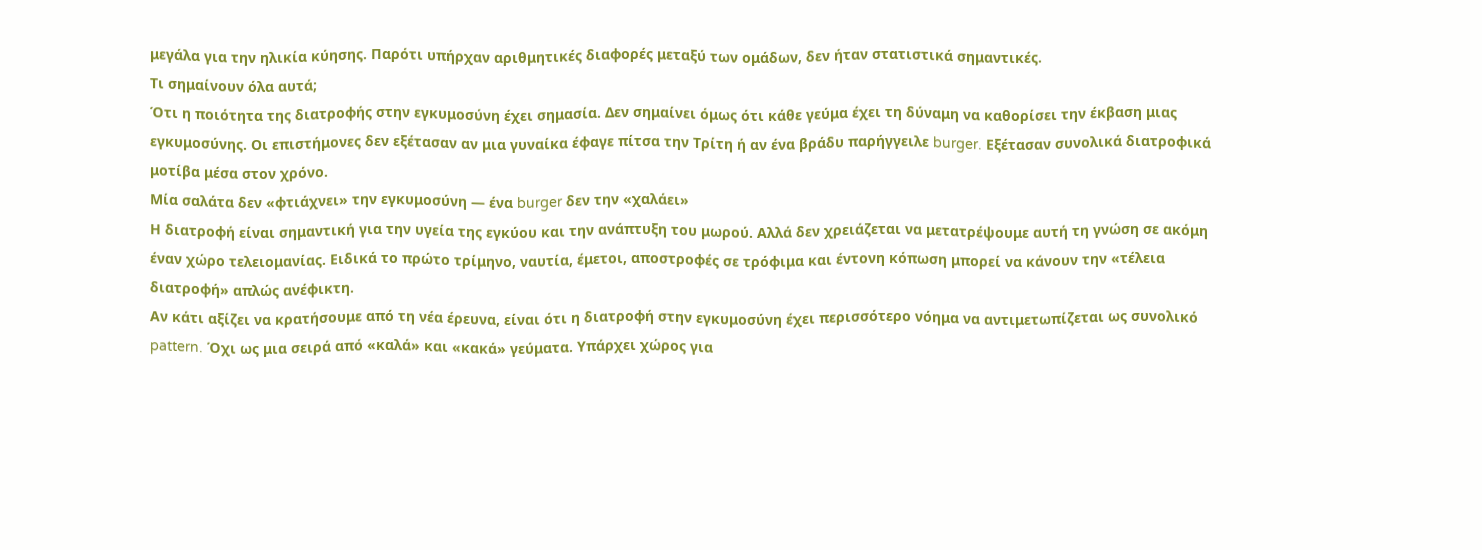μεγάλα για την ηλικία κύησης. Παρότι υπήρχαν αριθμητικές διαφορές μεταξύ των ομάδων, δεν ήταν στατιστικά σημαντικές.
Τι σημαίνουν όλα αυτά;
Ότι η ποιότητα της διατροφής στην εγκυμοσύνη έχει σημασία. Δεν σημαίνει όμως ότι κάθε γεύμα έχει τη δύναμη να καθορίσει την έκβαση μιας εγκυμοσύνης. Οι επιστήμονες δεν εξέτασαν αν μια γυναίκα έφαγε πίτσα την Τρίτη ή αν ένα βράδυ παρήγγειλε burger. Εξέτασαν συνολικά διατροφικά μοτίβα μέσα στον χρόνο.
Μία σαλάτα δεν «φτιάχνει» την εγκυμοσύνη — ένα burger δεν την «χαλάει»
Η διατροφή είναι σημαντική για την υγεία της εγκύου και την ανάπτυξη του μωρού. Αλλά δεν χρειάζεται να μετατρέψουμε αυτή τη γνώση σε ακόμη έναν χώρο τελειομανίας. Ειδικά το πρώτο τρίμηνο, ναυτία, έμετοι, αποστροφές σε τρόφιμα και έντονη κόπωση μπορεί να κάνουν την «τέλεια διατροφή» απλώς ανέφικτη.
Αν κάτι αξίζει να κρατήσουμε από τη νέα έρευνα, είναι ότι η διατροφή στην εγκυμοσύνη έχει περισσότερο νόημα να αντιμετωπίζεται ως συνολικό pattern. Όχι ως μια σειρά από «καλά» και «κακά» γεύματα. Υπάρχει χώρος για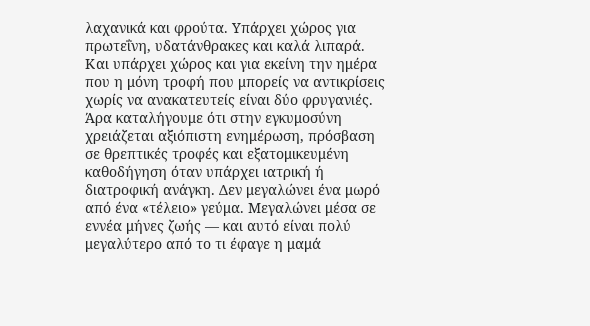λαχανικά και φρούτα. Υπάρχει χώρος για πρωτεΐνη, υδατάνθρακες και καλά λιπαρά. Και υπάρχει χώρος και για εκείνη την ημέρα που η μόνη τροφή που μπορείς να αντικρίσεις χωρίς να ανακατευτείς είναι δύο φρυγανιές.
Άρα καταλήγουμε ότι στην εγκυμοσύνη χρειάζεται αξιόπιστη ενημέρωση, πρόσβαση σε θρεπτικές τροφές και εξατομικευμένη καθοδήγηση όταν υπάρχει ιατρική ή διατροφική ανάγκη. Δεν μεγαλώνει ένα μωρό από ένα «τέλειο» γεύμα. Μεγαλώνει μέσα σε εννέα μήνες ζωής — και αυτό είναι πολύ μεγαλύτερο από το τι έφαγε η μαμά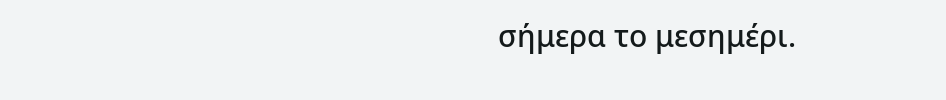σήμερα το μεσημέρι.